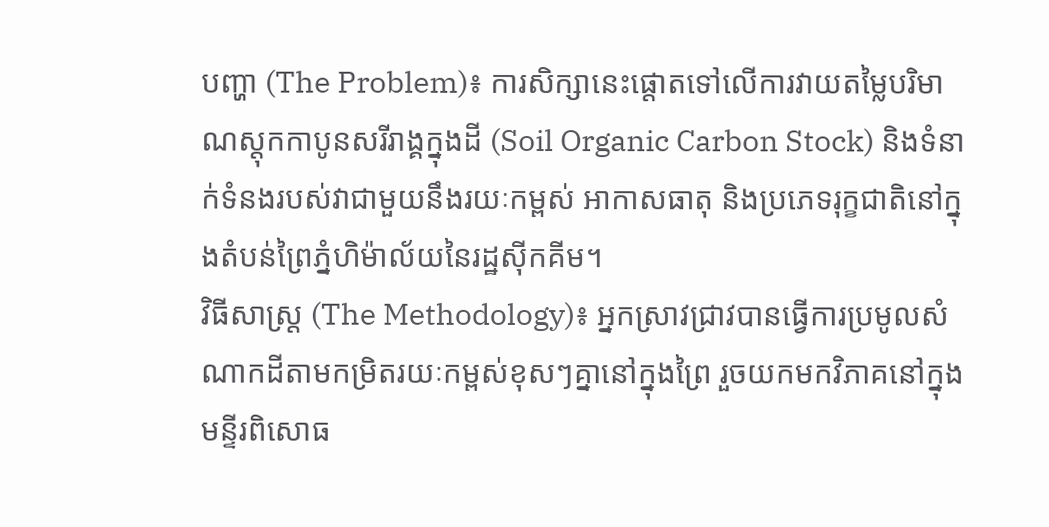បញ្ហា (The Problem)៖ ការសិក្សានេះផ្តោតទៅលើការវាយតម្លៃបរិមាណស្តុកកាបូនសរីរាង្គក្នុងដី (Soil Organic Carbon Stock) និងទំនាក់ទំនងរបស់វាជាមួយនឹងរយៈកម្ពស់ អាកាសធាតុ និងប្រភេទរុក្ខជាតិនៅក្នុងតំបន់ព្រៃភ្នំហិម៉ាល័យនៃរដ្ឋស៊ីកគីម។
វិធីសាស្ត្រ (The Methodology)៖ អ្នកស្រាវជ្រាវបានធ្វើការប្រមូលសំណាកដីតាមកម្រិតរយៈកម្ពស់ខុសៗគ្នានៅក្នុងព្រៃ រួចយកមកវិភាគនៅក្នុងមន្ទីរពិសោធ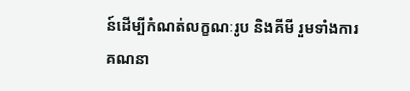ន៍ដើម្បីកំណត់លក្ខណៈរូប និងគីមី រួមទាំងការគណនា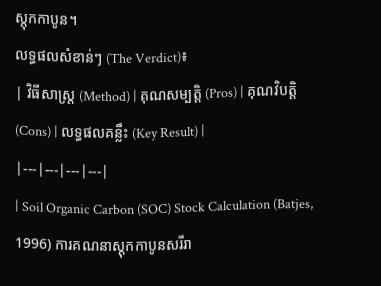ស្តុកកាបូន។
លទ្ធផលសំខាន់ៗ (The Verdict)៖
| វិធីសាស្ត្រ (Method) | គុណសម្បត្តិ (Pros) | គុណវិបត្តិ (Cons) | លទ្ធផលគន្លឹះ (Key Result) |
|---|---|---|---|
| Soil Organic Carbon (SOC) Stock Calculation (Batjes, 1996) ការគណនាស្តុកកាបូនសរីរា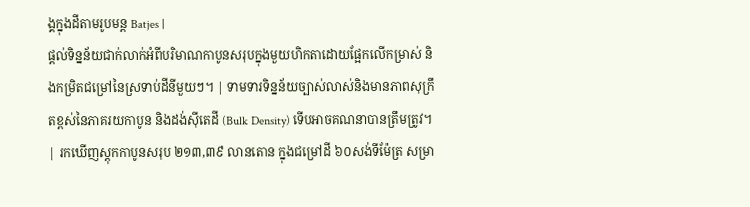ង្គក្នុងដីតាមរូបមន្ត Batjes |
ផ្តល់ទិន្នន័យជាក់លាក់អំពីបរិមាណកាបូនសរុបក្នុងមួយហិកតាដោយផ្អែកលើកម្រាស់ និងកម្រិតជម្រៅនៃស្រទាប់ដីនីមួយៗ។ | ទាមទារទិន្នន័យច្បាស់លាស់និងមានភាពសុក្រឹតខ្ពស់នៃភាគរយកាបូន និងដង់ស៊ីតេដី (Bulk Density) ទើបអាចគណនាបានត្រឹមត្រូវ។ | រកឃើញស្តុកកាបូនសរុប ២១៣,៣៩ លានតោន ក្នុងជម្រៅដី ៦០សង់ទីម៉ែត្រ សម្រា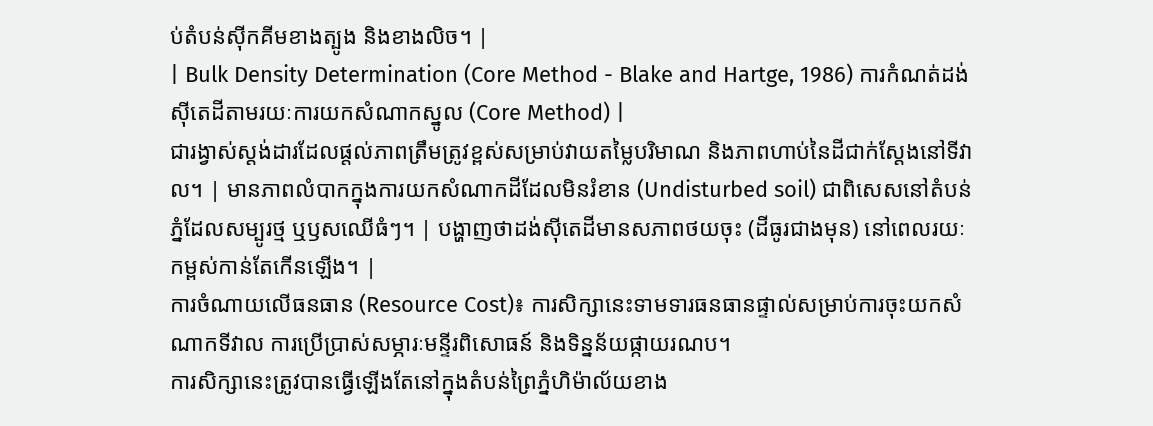ប់តំបន់ស៊ីកគីមខាងត្បូង និងខាងលិច។ |
| Bulk Density Determination (Core Method - Blake and Hartge, 1986) ការកំណត់ដង់ស៊ីតេដីតាមរយៈការយកសំណាកស្នូល (Core Method) |
ជារង្វាស់ស្តង់ដារដែលផ្តល់ភាពត្រឹមត្រូវខ្ពស់សម្រាប់វាយតម្លៃបរិមាណ និងភាពហាប់នៃដីជាក់ស្តែងនៅទីវាល។ | មានភាពលំបាកក្នុងការយកសំណាកដីដែលមិនរំខាន (Undisturbed soil) ជាពិសេសនៅតំបន់ភ្នំដែលសម្បូរថ្ម ឬឫសឈើធំៗ។ | បង្ហាញថាដង់ស៊ីតេដីមានសភាពថយចុះ (ដីធូរជាងមុន) នៅពេលរយៈកម្ពស់កាន់តែកើនឡើង។ |
ការចំណាយលើធនធាន (Resource Cost)៖ ការសិក្សានេះទាមទារធនធានផ្ទាល់សម្រាប់ការចុះយកសំណាកទីវាល ការប្រើប្រាស់សម្ភារៈមន្ទីរពិសោធន៍ និងទិន្នន័យផ្កាយរណប។
ការសិក្សានេះត្រូវបានធ្វើឡើងតែនៅក្នុងតំបន់ព្រៃភ្នំហិម៉ាល័យខាង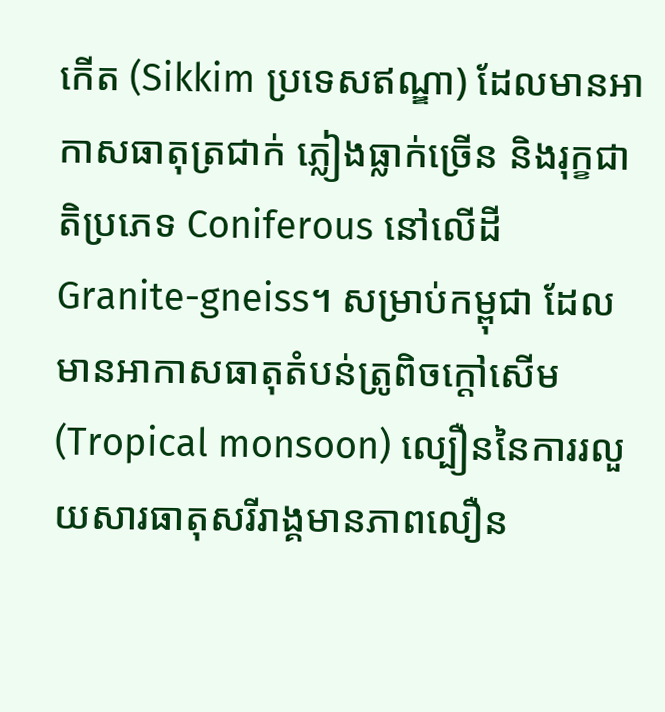កើត (Sikkim ប្រទេសឥណ្ឌា) ដែលមានអាកាសធាតុត្រជាក់ ភ្លៀងធ្លាក់ច្រើន និងរុក្ខជាតិប្រភេទ Coniferous នៅលើដី Granite-gneiss។ សម្រាប់កម្ពុជា ដែលមានអាកាសធាតុតំបន់ត្រូពិចក្តៅសើម (Tropical monsoon) ល្បឿននៃការរលួយសារធាតុសរីរាង្គមានភាពលឿន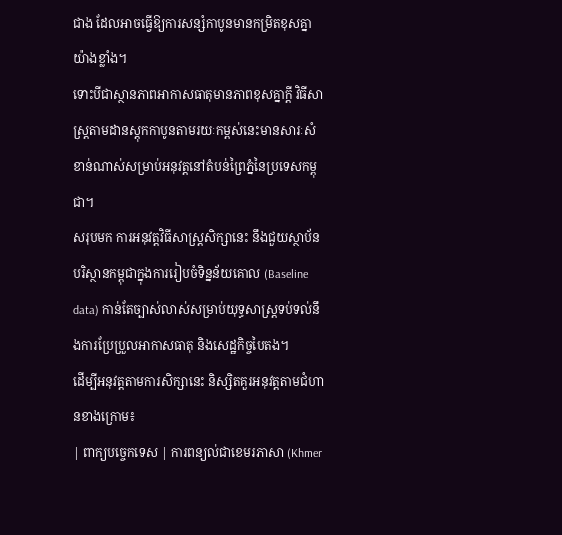ជាង ដែលអាចធ្វើឱ្យការសន្សំកាបូនមានកម្រិតខុសគ្នាយ៉ាងខ្លាំង។
ទោះបីជាស្ថានភាពអាកាសធាតុមានភាពខុសគ្នាក្តី វិធីសាស្ត្រតាមដានស្តុកកាបូនតាមរយៈកម្ពស់នេះមានសារៈសំខាន់ណាស់សម្រាប់អនុវត្តនៅតំបន់ព្រៃភ្នំនៃប្រទេសកម្ពុជា។
សរុបមក ការអនុវត្តវិធីសាស្ត្រសិក្សានេះ នឹងជួយស្ថាប័នបរិស្ថានកម្ពុជាក្នុងការរៀបចំទិន្នន័យគោល (Baseline data) កាន់តែច្បាស់លាស់សម្រាប់យុទ្ធសាស្ត្រទប់ទល់នឹងការប្រែប្រួលអាកាសធាតុ និងសេដ្ឋកិច្ចបៃតង។
ដើម្បីអនុវត្តតាមការសិក្សានេះ និស្សិតគួរអនុវត្តតាមជំហានខាងក្រោម៖
| ពាក្យបច្ចេកទេស | ការពន្យល់ជាខេមរភាសា (Khmer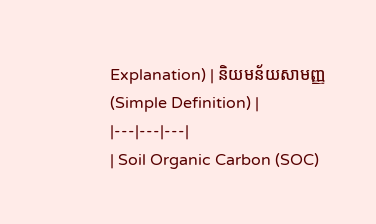Explanation) | និយមន័យសាមញ្ញ (Simple Definition) |
|---|---|---|
| Soil Organic Carbon (SOC)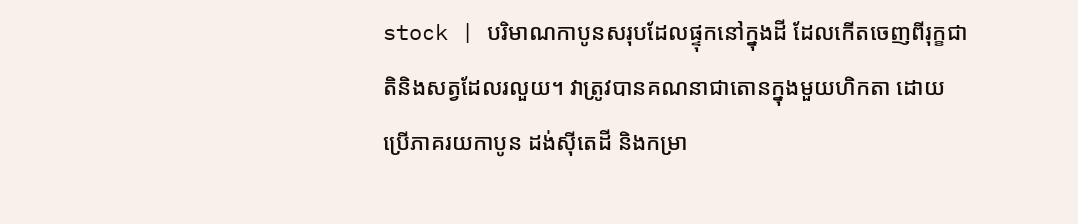stock | បរិមាណកាបូនសរុបដែលផ្ទុកនៅក្នុងដី ដែលកើតចេញពីរុក្ខជាតិនិងសត្វដែលរលួយ។ វាត្រូវបានគណនាជាតោនក្នុងមួយហិកតា ដោយប្រើភាគរយកាបូន ដង់ស៊ីតេដី និងកម្រា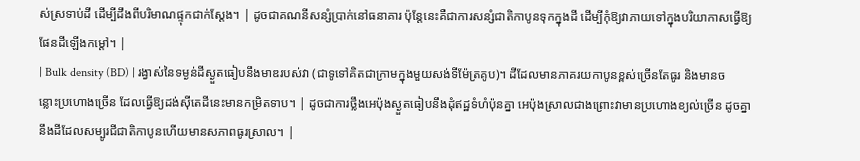ស់ស្រទាប់ដី ដើម្បីដឹងពីបរិមាណផ្ទុកជាក់ស្តែង។ | ដូចជាគណនីសន្សំប្រាក់នៅធនាគារ ប៉ុន្តែនេះគឺជាការសន្សំជាតិកាបូនទុកក្នុងដី ដើម្បីកុំឱ្យវាភាយទៅក្នុងបរិយាកាសធ្វើឱ្យផែនដីឡើងកម្ដៅ។ |
| Bulk density (BD) | រង្វាស់នៃទម្ងន់ដីស្ងួតធៀបនឹងមាឌរបស់វា (ជាទូទៅគិតជាក្រាមក្នុងមួយសង់ទីម៉ែត្រគូប)។ ដីដែលមានភាគរយកាបូនខ្ពស់ច្រើនតែធូរ និងមានចន្លោះប្រហោងច្រើន ដែលធ្វើឱ្យដង់ស៊ីតេដីនេះមានកម្រិតទាប។ | ដូចជាការថ្លឹងអេប៉ុងស្ងួតធៀបនឹងដុំឥដ្ឋទំហំប៉ុនគ្នា អេប៉ុងស្រាលជាងព្រោះវាមានប្រហោងខ្យល់ច្រើន ដូចគ្នានឹងដីដែលសម្បូរជីជាតិកាបូនហើយមានសភាពធូរស្រាល។ |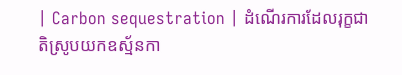| Carbon sequestration | ដំណើរការដែលរុក្ខជាតិស្រូបយកឧស្ម័នកា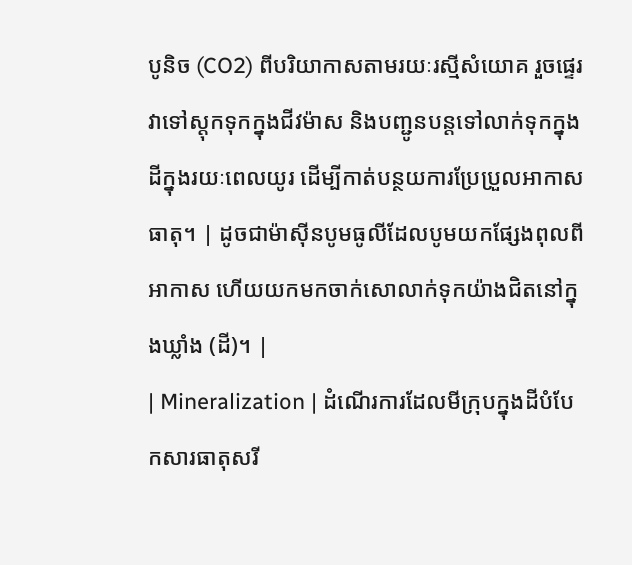បូនិច (CO2) ពីបរិយាកាសតាមរយៈរស្មីសំយោគ រួចផ្ទេរវាទៅស្តុកទុកក្នុងជីវម៉ាស និងបញ្ជូនបន្តទៅលាក់ទុកក្នុងដីក្នុងរយៈពេលយូរ ដើម្បីកាត់បន្ថយការប្រែប្រួលអាកាសធាតុ។ | ដូចជាម៉ាស៊ីនបូមធូលីដែលបូមយកផ្សែងពុលពីអាកាស ហើយយកមកចាក់សោលាក់ទុកយ៉ាងជិតនៅក្នុងឃ្លាំង (ដី)។ |
| Mineralization | ដំណើរការដែលមីក្រុបក្នុងដីបំបែកសារធាតុសរី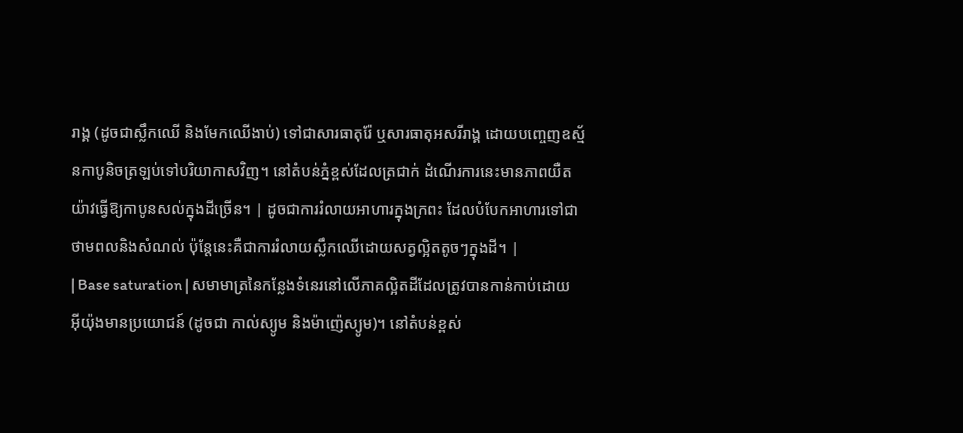រាង្គ (ដូចជាស្លឹកឈើ និងមែកឈើងាប់) ទៅជាសារធាតុរ៉ែ ឬសារធាតុអសរីរាង្គ ដោយបញ្ចេញឧស្ម័នកាបូនិចត្រឡប់ទៅបរិយាកាសវិញ។ នៅតំបន់ភ្នំខ្ពស់ដែលត្រជាក់ ដំណើរការនេះមានភាពយឺតយ៉ាវធ្វើឱ្យកាបូនសល់ក្នុងដីច្រើន។ | ដូចជាការរំលាយអាហារក្នុងក្រពះ ដែលបំបែកអាហារទៅជាថាមពលនិងសំណល់ ប៉ុន្តែនេះគឺជាការរំលាយស្លឹកឈើដោយសត្វល្អិតតូចៗក្នុងដី។ |
| Base saturation | សមាមាត្រនៃកន្លែងទំនេរនៅលើភាគល្អិតដីដែលត្រូវបានកាន់កាប់ដោយអ៊ីយ៉ុងមានប្រយោជន៍ (ដូចជា កាល់ស្យូម និងម៉ាញ៉េស្យូម)។ នៅតំបន់ខ្ពស់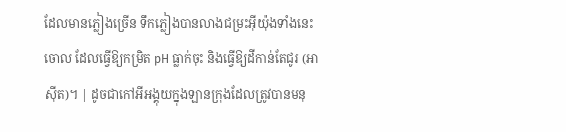ដែលមានភ្លៀងច្រើន ទឹកភ្លៀងបានលាងជម្រះអ៊ីយ៉ុងទាំងនេះចោល ដែលធ្វើឱ្យកម្រិត pH ធ្លាក់ចុះ និងធ្វើឱ្យដីកាន់តែជូរ (អាស៊ីត)។ | ដូចជាកៅអីអង្គុយក្នុងឡានក្រុងដែលត្រូវបានមនុ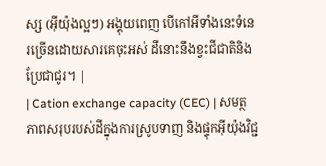ស្ស (អ៊ីយ៉ុងល្អៗ) អង្គុយពេញ បើកៅអីទាំងនេះទំនេរច្រើនដោយសារគេចុះអស់ ដីនោះនឹងខ្វះជីជាតិនិងប្រែជាជូរ។ |
| Cation exchange capacity (CEC) | សមត្ថភាពសរុបរបស់ដីក្នុងការស្រូបទាញ និងផ្ទុកអ៊ីយ៉ុងវិជ្ជ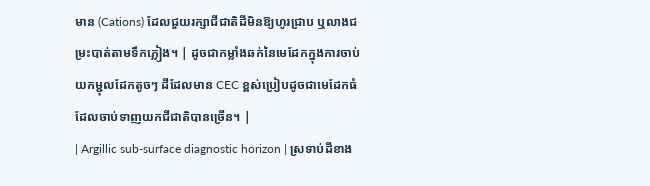មាន (Cations) ដែលជួយរក្សាជីជាតិដីមិនឱ្យហូរជ្រាប ឬលាងជម្រះបាត់តាមទឹកភ្លៀង។ | ដូចជាកម្លាំងឆក់នៃមេដែកក្នុងការចាប់យកម្ជុលដែកតូចៗ ដីដែលមាន CEC ខ្ពស់ប្រៀបដូចជាមេដែកធំដែលចាប់ទាញយកជីជាតិបានច្រើន។ |
| Argillic sub-surface diagnostic horizon | ស្រទាប់ដីខាង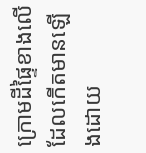ក្រោមដីផ្ទៃខាងលើ ដែលកើតមានឡើងដោយ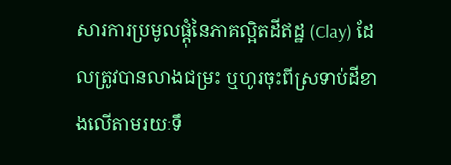សារការប្រមូលផ្តុំនៃភាគល្អិតដីឥដ្ឋ (Clay) ដែលត្រូវបានលាងជម្រះ ឬហូរចុះពីស្រទាប់ដីខាងលើតាមរយៈទឹ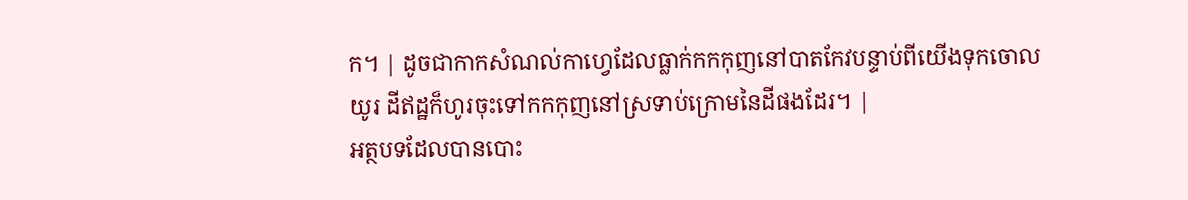ក។ | ដូចជាកាកសំណល់កាហ្វេដែលធ្លាក់កកកុញនៅបាតកែវបន្ទាប់ពីយើងទុកចោលយូរ ដីឥដ្ឋក៏ហូរចុះទៅកកកុញនៅស្រទាប់ក្រោមនៃដីផងដែរ។ |
អត្ថបទដែលបានបោះ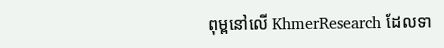ពុម្ពនៅលើ KhmerResearch ដែលទា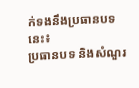ក់ទងនឹងប្រធានបទនេះ៖
ប្រធានបទ និងសំណួរ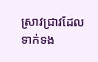ស្រាវជ្រាវដែលទាក់ទង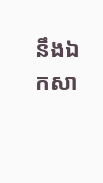នឹងឯកសា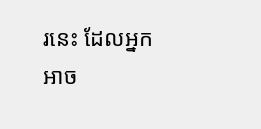រនេះ ដែលអ្នកអាច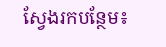ស្វែងរកបន្ថែម៖